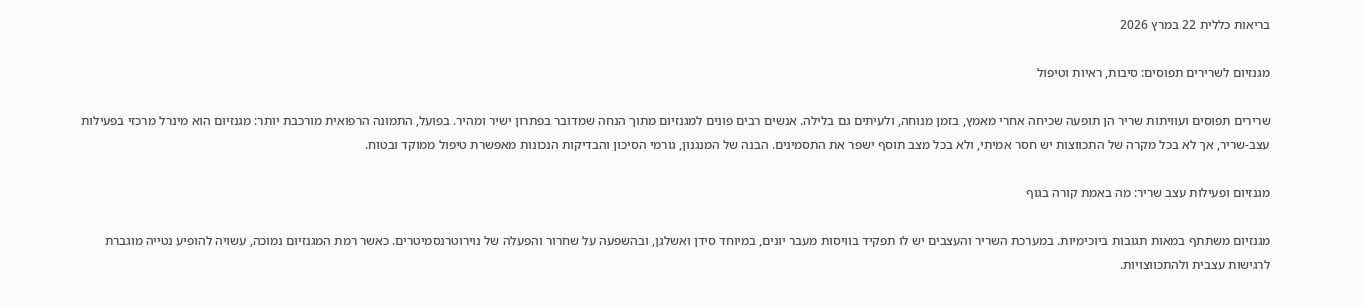בריאות כללית 22 במרץ 2026

מגנזיום לשרירים תפוסים: סיבות, ראיות וטיפול

שרירים תפוסים ועוויתות שריר הן תופעה שכיחה אחרי מאמץ, בזמן מנוחה, ולעיתים גם בלילה. אנשים רבים פונים למגנזיום מתוך הנחה שמדובר בפתרון ישיר ומהיר. בפועל, התמונה הרפואית מורכבת יותר: מגנזיום הוא מינרל מרכזי בפעילות עצב-שריר, אך לא בכל מקרה של התכווצות יש חסר אמיתי, ולא בכל מצב תוסף ישפר את התסמינים. הבנה של המנגנון, גורמי הסיכון והבדיקות הנכונות מאפשרת טיפול ממוקד ובטוח.

מגנזיום ופעילות עצב שריר: מה באמת קורה בגוף

מגנזיום משתתף במאות תגובות ביוכימיות. במערכת השריר והעצבים יש לו תפקיד בוויסות מעבר יונים, במיוחד סידן ואשלגן, ובהשפעה על שחרור והפעלה של נוירוטרנסמיטרים. כאשר רמת המגנזיום נמוכה, עשויה להופיע נטייה מוגברת לרגישות עצבית ולהתכווצויות.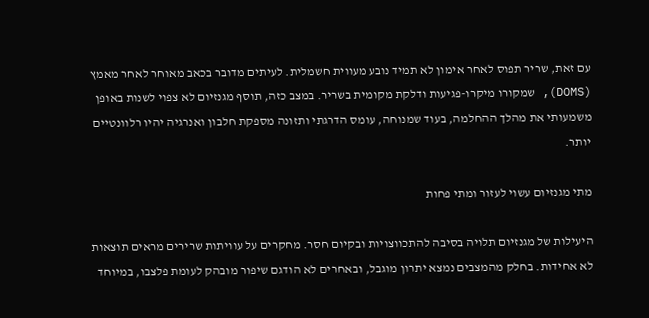עם זאת, שריר תפוס לאחר אימון לא תמיד נובע מעווית חשמלית. לעיתים מדובר בכאב מאוחר לאחר מאמץ (DOMS), שמקורו מיקרו-פגיעות ודלקת מקומית בשריר. במצב כזה, תוסף מגנזיום לא צפוי לשנות באופן משמעותי את מהלך ההחלמה, בעוד שמנוחה, עומס הדרגתי ותזונה מספקת חלבון ואנרגיה יהיו רלוונטיים יותר.

מתי מגנזיום עשוי לעזור ומתי פחות

היעילות של מגנזיום תלויה בסיבה להתכווצויות ובקיום חסר. מחקרים על עוויתות שרירים מראים תוצאות לא אחידות. בחלק מהמצבים נמצא יתרון מוגבל, ובאחרים לא הודגם שיפור מובהק לעומת פלצבו, במיוחד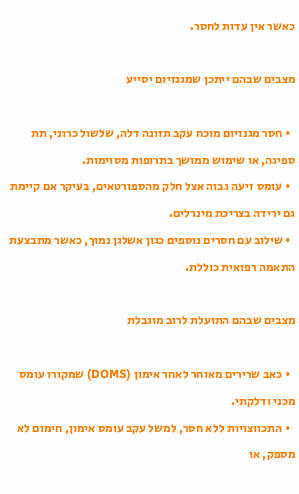כאשר אין עדות לחסר.

מצבים שבהם ייתכן שמגנזיום יסייע

  • חסר מגנזיום מוכח עקב תזונה דלה, שלשול כרוני, תת ספיגה, או שימוש ממושך בתרופות מסוימות.
  • עומס זיעה גבוה אצל חלק מהספורטאים, בעיקר אם קיימת גם ירידה בצריכת מינרלים.
  • שילוב עם חסרים נוספים כגון אשלגן נמוך, כאשר מתבצעת התאמה רפואית כוללת.

מצבים שבהם התועלת לרוב מוגבלת

  • כאב שרירים מאוחר לאחר אימון (DOMS) שמקורו עומס מכני ודלקתי.
  • התכווצויות ללא חסר, למשל עקב עומס אימון, חימום לא מספק, או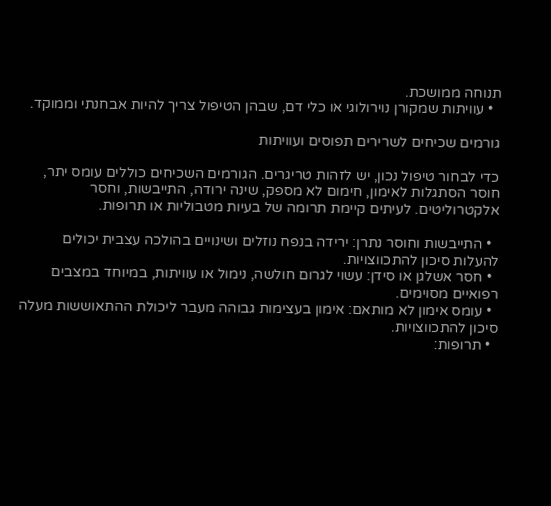תנוחה ממושכת.
  • עוויתות שמקורן נוירולוגי או כלי דם, שבהן הטיפול צריך להיות אבחנתי וממוקד.

גורמים שכיחים לשרירים תפוסים ועוויתות

כדי לבחור טיפול נכון, יש לזהות טריגרים. הגורמים השכיחים כוללים עומס יתר, חוסר הסתגלות לאימון, חימום לא מספק, שינה ירודה, התייבשות, וחסר אלקטרוליטים. לעיתים קיימת תרומה של בעיות מטבוליות או תרופות.

  • התייבשות וחוסר נתרן: ירידה בנפח נוזלים ושינויים בהולכה עצבית יכולים להעלות סיכון להתכווצויות.
  • חסר אשלגן או סידן: עשוי לגרום חולשה, נימול או עוויתות, במיוחד במצבים רפואיים מסוימים.
  • עומס אימון לא מותאם: אימון בעצימות גבוהה מעבר ליכולת ההתאוששות מעלה סיכון להתכווצויות.
  • תרופות: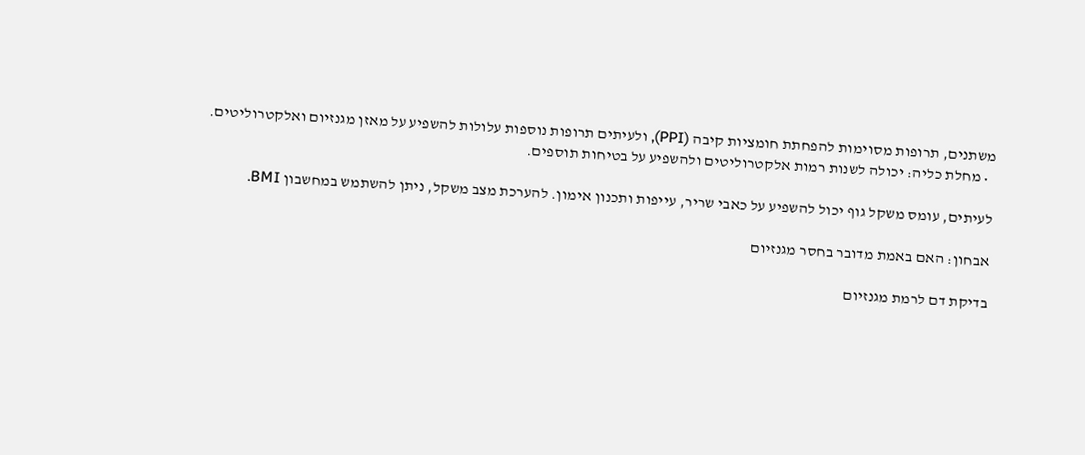משתנים, תרופות מסוימות להפחתת חומציות קיבה (PPI), ולעיתים תרופות נוספות עלולות להשפיע על מאזן מגנזיום ואלקטרוליטים.
  • מחלת כליה: יכולה לשנות רמות אלקטרוליטים ולהשפיע על בטיחות תוספים.

לעיתים, עומס משקל גוף יכול להשפיע על כאבי שריר, עייפות ותכנון אימון. להערכת מצב משקל, ניתן להשתמש במחשבון BMI.

אבחון: האם באמת מדובר בחסר מגנזיום

בדיקת דם לרמת מגנזיום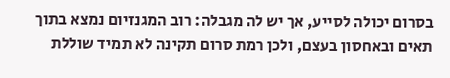בסרום יכולה לסייע, אך יש לה מגבלה: רוב המגנזיום נמצא בתוך תאים ובאחסון בעצם, ולכן רמת סרום תקינה לא תמיד שוללת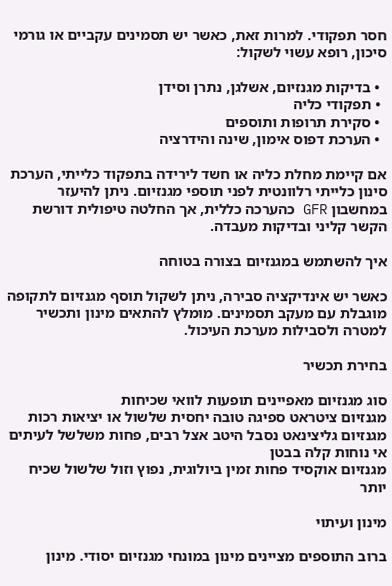חסר תפקודי. למרות זאת, כאשר יש תסמינים עקביים או גורמי סיכון, רופא עשוי לשקול:

  • בדיקות מגנזיום, אשלגן, נתרן וסידן
  • תפקודי כליה
  • סקירת תרופות ותוספים
  • הערכת דפוס אימון, שינה והידרציה

אם קיימת מחלת כליה או חשד לירידה בתפקוד כלייתי, הערכת סינון כלייתי רלוונטית לפני תוספי מגנזיום. ניתן להיעזר במחשבון GFR כהערכה כללית, אך החלטה טיפולית דורשת הקשר קליני ובדיקות מעבדה.

איך להשתמש במגנזיום בצורה בטוחה

כאשר יש אינדיקציה סבירה, ניתן לשקול תוסף מגנזיום לתקופה מוגבלת עם מעקב תסמינים. מומלץ להתאים מינון ותכשיר למטרה ולסבילות מערכת העיכול.

בחירת תכשיר

סוג מגנזיום מאפיינים תופעות לוואי שכיחות
מגנזיום ציטראט ספיגה טובה יחסית שלשול או יציאות רכות
מגנזיום גליצינאט נסבל היטב אצל רבים, פחות משלשל לעיתים אי נוחות קלה בבטן
מגנזיום אוקסיד פחות זמין ביולוגית, נפוץ וזול שלשול שכיח יותר

מינון ועיתוי

ברוב התוספים מציינים מינון במונחי מגנזיום יסודי. מינון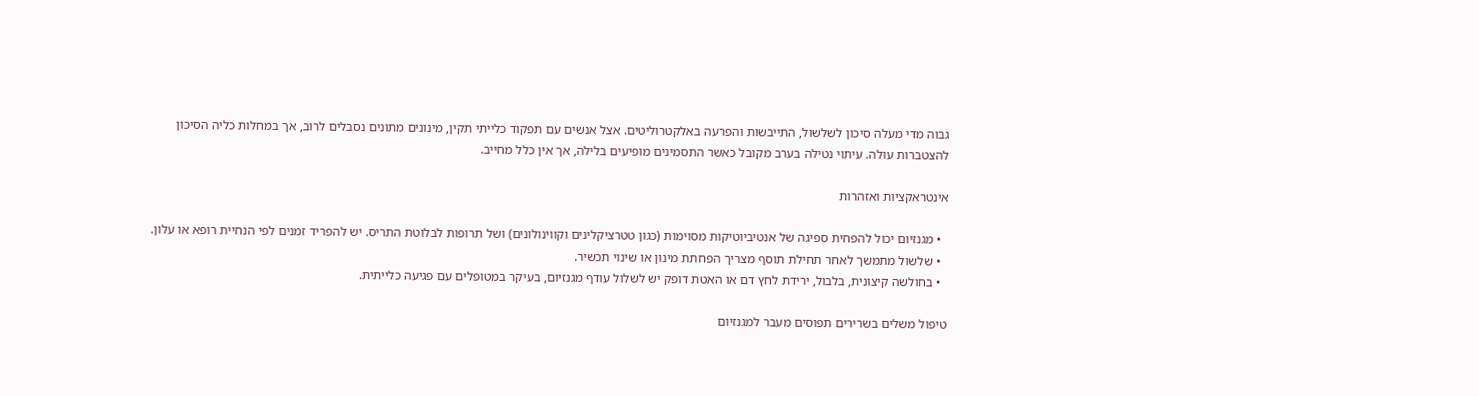גבוה מדי מעלה סיכון לשלשול, התייבשות והפרעה באלקטרוליטים. אצל אנשים עם תפקוד כלייתי תקין, מינונים מתונים נסבלים לרוב, אך במחלות כליה הסיכון להצטברות עולה. עיתוי נטילה בערב מקובל כאשר התסמינים מופיעים בלילה, אך אין כלל מחייב.

אינטראקציות ואזהרות

  • מגנזיום יכול להפחית ספיגה של אנטיביוטיקות מסוימות (כגון טטרציקלינים וקווינולונים) ושל תרופות לבלוטת התריס. יש להפריד זמנים לפי הנחיית רופא או עלון.
  • שלשול מתמשך לאחר תחילת תוסף מצריך הפחתת מינון או שינוי תכשיר.
  • בחולשה קיצונית, בלבול, ירידת לחץ דם או האטת דופק יש לשלול עודף מגנזיום, בעיקר במטופלים עם פגיעה כלייתית.

טיפול משלים בשרירים תפוסים מעבר למגנזיום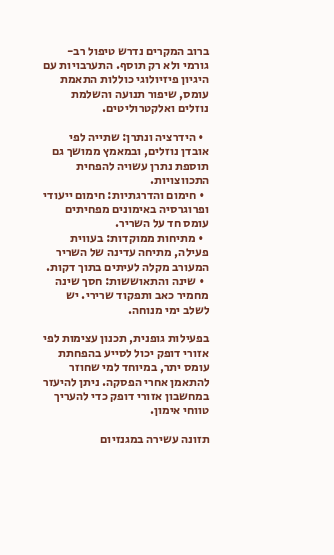ברוב המקרים נדרש טיפול רב-גורמי ולא רק תוסף. התערבויות עם היגיון פיזיולוגי כוללות התאמת עומס, שיפור תנועה והשלמת נוזלים ואלקטרוליטים.

  • הידרציה ונתרן: שתייה לפי אובדן נוזלים, ובמאמץ ממושך גם תוספת נתרן עשויה להפחית התכווצויות.
  • חימום והדרגתיות: חימום ייעודי ופרוגרסיה באימונים מפחיתים עומס חד על השריר.
  • מתיחות ממוקדות: בעווית פעילה, מתיחה עדינה של השריר המעורב מקלה לעיתים בתוך דקות.
  • שינה והתאוששות: חסך שינה מחמיר כאב ותפקוד שרירי. יש לשלב ימי מנוחה.

בפעילות גופנית, תכנון עצימות לפי אזורי דופק יכול לסייע בהפחתת עומס יתר, במיוחד למי שחוזר להתאמן אחרי הפסקה. ניתן להיעזר במחשבון אזורי דופק כדי להעריך טווחי אימון.

תזונה עשירה במגנזיום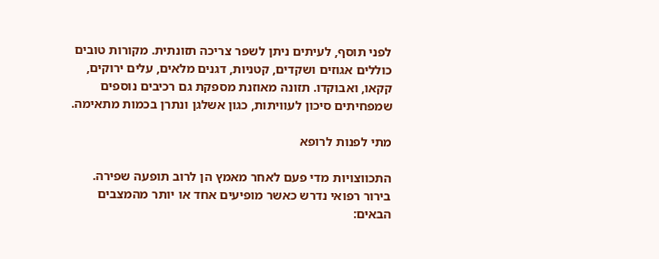לפני תוסף, לעיתים ניתן לשפר צריכה תזונתית. מקורות טובים כוללים אגוזים ושקדים, קטניות, דגנים מלאים, עלים ירוקים, קקאו, ואבוקדו. תזונה מאוזנת מספקת גם רכיבים נוספים שמפחיתים סיכון לעוויתות, כגון אשלגן ונתרן בכמות מתאימה.

מתי לפנות לרופא

התכווצויות מדי פעם לאחר מאמץ הן לרוב תופעה שפירה. בירור רפואי נדרש כאשר מופיעים אחד או יותר מהמצבים הבאים: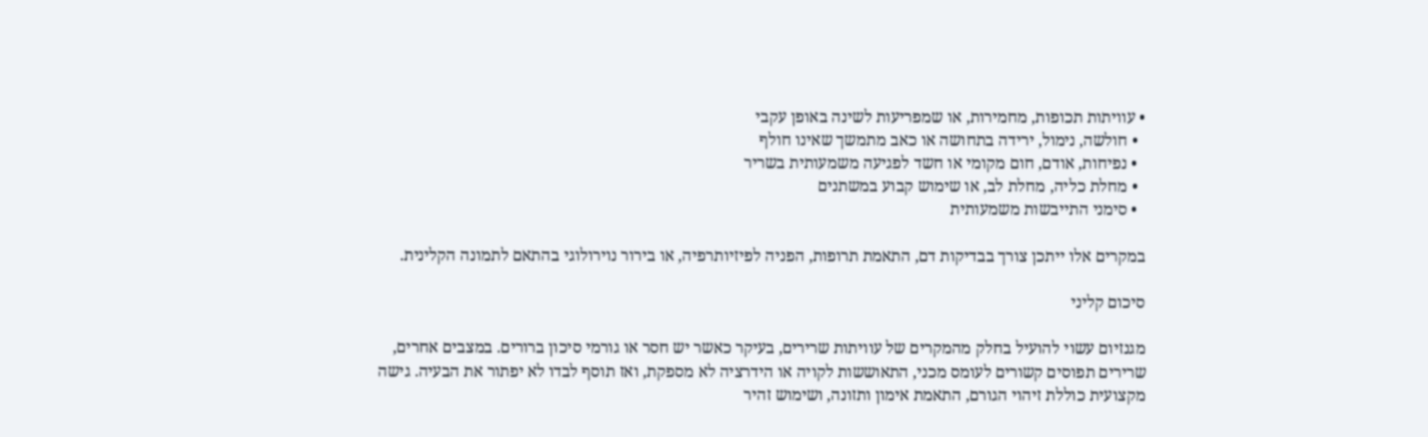• עוויתות תכופות, מחמירות, או שמפריעות לשינה באופן עקבי
  • חולשה, נימול, ירידה בתחושה או כאב מתמשך שאינו חולף
  • נפיחות, אודם, חום מקומי או חשד לפגיעה משמעותית בשריר
  • מחלת כליה, מחלת לב, או שימוש קבוע במשתנים
  • סימני התייבשות משמעותית

במקרים אלו ייתכן צורך בבדיקות דם, התאמת תרופות, הפניה לפיזיותרפיה, או בירור נוירולוגי בהתאם לתמונה הקלינית.

סיכום קליני

מגנזיום עשוי להועיל בחלק מהמקרים של עוויתות שרירים, בעיקר כאשר יש חסר או גורמי סיכון ברורים. במצבים אחרים, שרירים תפוסים קשורים לעומס מכני, התאוששות לקויה או הידרציה לא מספקת, ואז תוסף לבדו לא יפתור את הבעיה. גישה מקצועית כוללת זיהוי הגורם, התאמת אימון ותזונה, ושימוש זהיר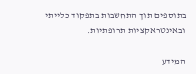בתוספים תוך התחשבות בתפקוד כלייתי ובאינטראקציות תרופתיות.

המידע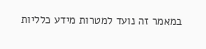במאמר זה נועד למטרות מידע כלליות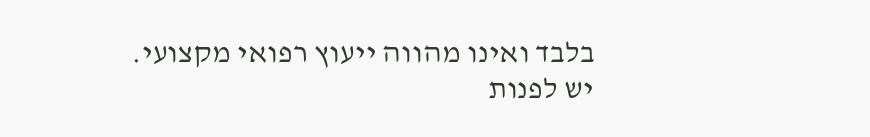בלבד ואינו מהווה ייעוץ רפואי מקצועי. יש לפנות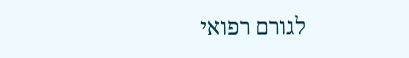לגורם רפואי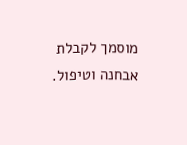מוסמך לקבלת אבחנה וטיפול.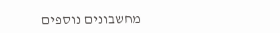מחשבונים נוספים